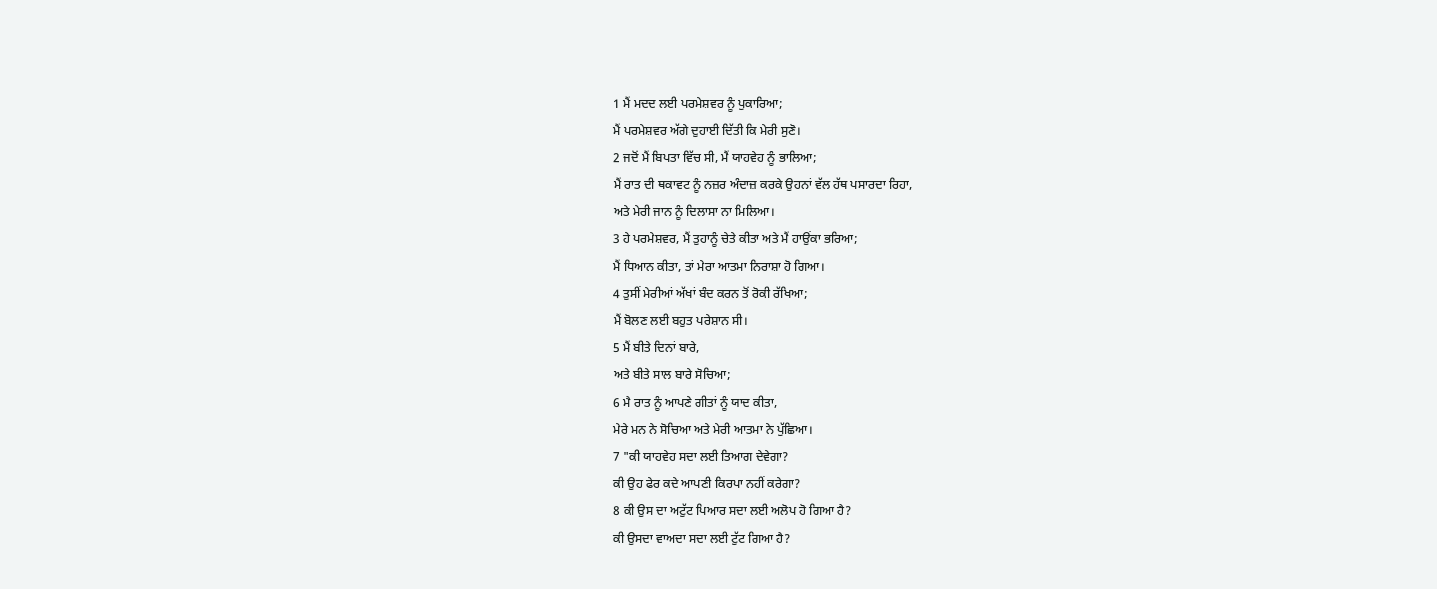1 ਮੈਂ ਮਦਦ ਲਈ ਪਰਮੇਸ਼ਵਰ ਨੂੰ ਪੁਕਾਰਿਆ;
ਮੈਂ ਪਰਮੇਸ਼ਵਰ ਅੱਗੇ ਦੁਹਾਈ ਦਿੱਤੀ ਕਿ ਮੇਰੀ ਸੁਣੋ।
2 ਜਦੋਂ ਮੈਂ ਬਿਪਤਾ ਵਿੱਚ ਸੀ, ਮੈਂ ਯਾਹਵੇਹ ਨੂੰ ਭਾਲਿਆ;
ਮੈਂ ਰਾਤ ਦੀ ਥਕਾਵਟ ਨੂੰ ਨਜ਼ਰ ਅੰਦਾਜ਼ ਕਰਕੇ ਉਹਨਾਂ ਵੱਲ ਹੱਥ ਪਸਾਰਦਾ ਰਿਹਾ,
ਅਤੇ ਮੇਰੀ ਜਾਨ ਨੂੰ ਦਿਲਾਸਾ ਨਾ ਮਿਲਿਆ।
3 ਹੇ ਪਰਮੇਸ਼ਵਰ, ਮੈਂ ਤੁਹਾਨੂੰ ਚੇਤੇ ਕੀਤਾ ਅਤੇ ਮੈਂ ਹਾਉਂਕਾ ਭਰਿਆ;
ਮੈਂ ਧਿਆਨ ਕੀਤਾ, ਤਾਂ ਮੇਰਾ ਆਤਮਾ ਨਿਰਾਸ਼ਾ ਹੋ ਗਿਆ।
4 ਤੁਸੀਂ ਮੇਰੀਆਂ ਅੱਖਾਂ ਬੰਦ ਕਰਨ ਤੋਂ ਰੋਕੀ ਰੱਖਿਆ;
ਮੈਂ ਬੋਲਣ ਲਈ ਬਹੁਤ ਪਰੇਸ਼ਾਨ ਸੀ।
5 ਮੈਂ ਬੀਤੇ ਦਿਨਾਂ ਬਾਰੇ,
ਅਤੇ ਬੀਤੇ ਸਾਲ ਬਾਰੇ ਸੋਚਿਆ;
6 ਮੈ ਰਾਤ ਨੂੰ ਆਪਣੇ ਗੀਤਾਂ ਨੂੰ ਯਾਦ ਕੀਤਾ,
ਮੇਰੇ ਮਨ ਨੇ ਸੋਚਿਆ ਅਤੇ ਮੇਰੀ ਆਤਮਾ ਨੇ ਪੁੱਛਿਆ।
7 "ਕੀ ਯਾਹਵੇਹ ਸਦਾ ਲਈ ਤਿਆਗ ਦੇਵੇਗਾ?
ਕੀ ਉਹ ਫੇਰ ਕਦੇ ਆਪਣੀ ਕਿਰਪਾ ਨਹੀਂ ਕਰੇਗਾ?
8 ਕੀ ਉਸ ਦਾ ਅਟੁੱਟ ਪਿਆਰ ਸਦਾ ਲਈ ਅਲੋਪ ਹੋ ਗਿਆ ਹੈ?
ਕੀ ਉਸਦਾ ਵਾਅਦਾ ਸਦਾ ਲਈ ਟੁੱਟ ਗਿਆ ਹੈ?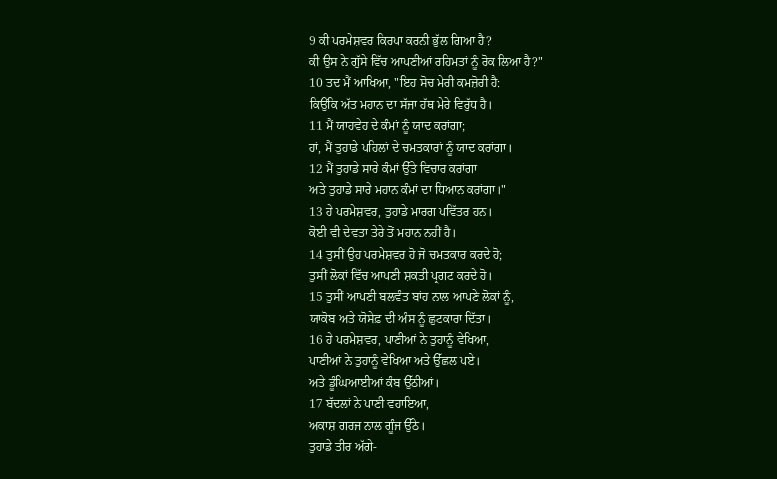9 ਕੀ ਪਰਮੇਸ਼ਵਰ ਕਿਰਪਾ ਕਰਨੀ ਭੁੱਲ ਗਿਆ ਹੈ?
ਕੀ ਉਸ ਨੇ ਗੁੱਸੇ ਵਿੱਚ ਆਪਣੀਆਂ ਰਹਿਮਤਾਂ ਨੂੰ ਰੋਕ ਲਿਆ ਹੈ?"
10 ਤਦ ਮੈਂ ਆਖਿਆ, "ਇਹ ਸੋਚ ਮੇਰੀ ਕਮਜ਼ੋਰੀ ਹੈ:
ਕਿਉਂਕਿ ਅੱਤ ਮਹਾਨ ਦਾ ਸੱਜਾ ਹੱਥ ਮੇਰੇ ਵਿਰੁੱਧ ਹੈ।
11 ਮੈਂ ਯਾਹਵੇਹ ਦੇ ਕੰਮਾਂ ਨੂੰ ਯਾਦ ਕਰਾਂਗਾ;
ਹਾਂ, ਮੈਂ ਤੁਹਾਡੇ ਪਹਿਲਾਂ ਦੇ ਚਮਤਕਾਰਾਂ ਨੂੰ ਯਾਦ ਕਰਾਂਗਾ।
12 ਮੈਂ ਤੁਹਾਡੇ ਸਾਰੇ ਕੰਮਾਂ ਉੱਤੇ ਵਿਚਾਰ ਕਰਾਂਗਾ
ਅਤੇ ਤੁਹਾਡੇ ਸਾਰੇ ਮਹਾਨ ਕੰਮਾਂ ਦਾ ਧਿਆਨ ਕਰਾਂਗਾ।"
13 ਹੇ ਪਰਮੇਸ਼ਵਰ, ਤੁਹਾਡੇ ਮਾਰਗ ਪਵਿੱਤਰ ਹਨ।
ਕੋਈ ਵੀ ਦੇਵਤਾ ਤੇਰੇ ਤੋਂ ਮਹਾਨ ਨਹੀਂ ਹੈ।
14 ਤੁਸੀਂ ਉਹ ਪਰਮੇਸ਼ਵਰ ਹੋ ਜੋ ਚਮਤਕਾਰ ਕਰਦੇ ਹੋ;
ਤੁਸੀਂ ਲੋਕਾਂ ਵਿੱਚ ਆਪਣੀ ਸ਼ਕਤੀ ਪ੍ਰਗਟ ਕਰਦੇ ਹੋ।
15 ਤੁਸੀਂ ਆਪਣੀ ਬਲਵੰਤ ਬਾਂਹ ਨਾਲ ਆਪਣੇ ਲੋਕਾਂ ਨੂੰ,
ਯਾਕੋਬ ਅਤੇ ਯੋਸੇਫ਼ ਦੀ ਅੰਸ ਨੂੰ ਛੁਟਕਾਰਾ ਦਿੱਤਾ।
16 ਹੇ ਪਰਮੇਸ਼ਵਰ, ਪਾਣੀਆਂ ਨੇ ਤੁਹਾਨੂੰ ਵੇਖਿਆ,
ਪਾਣੀਆਂ ਨੇ ਤੁਹਾਨੂੰ ਵੇਖਿਆ ਅਤੇ ਉੱਛਲ ਪਏ।
ਅਤੇ ਡੂੰਘਿਆਈਆਂ ਕੰਬ ਉੱਠੀਆਂ।
17 ਬੱਦਲਾਂ ਨੇ ਪਾਣੀ ਵਹਾਇਆ,
ਅਕਾਸ਼ ਗਰਜ ਨਾਲ ਗੂੰਜ ਉੱਠੇ।
ਤੁਹਾਡੇ ਤੀਰ ਅੱਗੇ-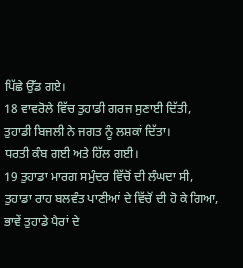ਪਿੱਛੇ ਉੱਡ ਗਏ।
18 ਵਾਵਰੋਲੇ ਵਿੱਚ ਤੁਹਾਡੀ ਗਰਜ ਸੁਣਾਈ ਦਿੱਤੀ,
ਤੁਹਾਡੀ ਬਿਜਲੀ ਨੇ ਜਗਤ ਨੂੰ ਲਸ਼ਕਾਂ ਦਿੱਤਾ।
ਧਰਤੀ ਕੰਬ ਗਈ ਅਤੇ ਹਿੱਲ ਗਈ।
19 ਤੁਹਾਡਾ ਮਾਰਗ ਸਮੁੰਦਰ ਵਿੱਚੋਂ ਦੀ ਲੰਘਦਾ ਸੀ,
ਤੁਹਾਡਾ ਰਾਹ ਬਲਵੰਤ ਪਾਣੀਆਂ ਦੇ ਵਿੱਚੋਂ ਦੀ ਹੋ ਕੇ ਗਿਆ,
ਭਾਵੇਂ ਤੁਹਾਡੇ ਪੈਰਾਂ ਦੇ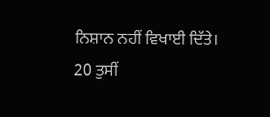ਨਿਸ਼ਾਨ ਨਹੀਂ ਵਿਖਾਈ ਦਿੱਤੇ।
20 ਤੁਸੀਂ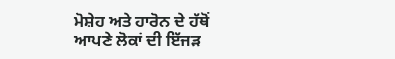ਮੋਸ਼ੇਹ ਅਤੇ ਹਾਰੋਨ ਦੇ ਹੱਥੋਂ
ਆਪਣੇ ਲੋਕਾਂ ਦੀ ਇੱਜੜ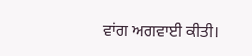ਵਾਂਗ ਅਗਵਾਈ ਕੀਤੀ।